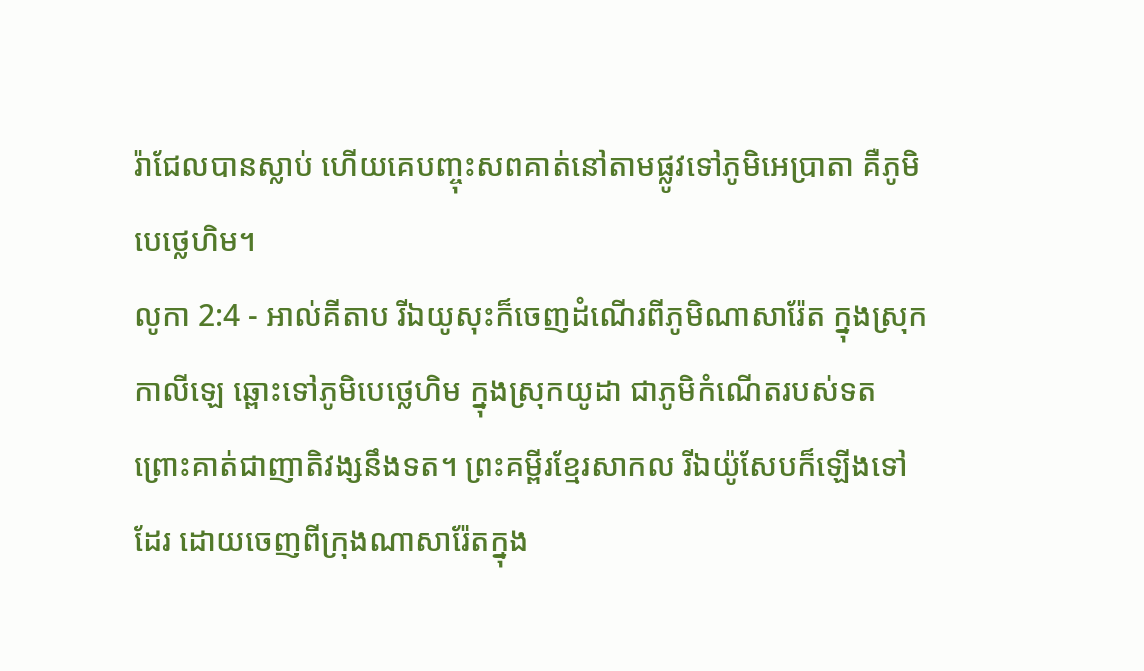រ៉ាជែលបានស្លាប់ ហើយគេបញ្ចុះសពគាត់នៅតាមផ្លូវទៅភូមិអេប្រាតា គឺភូមិបេថ្លេហិម។
លូកា 2:4 - អាល់គីតាប រីឯយូសុះក៏ចេញដំណើរពីភូមិណាសារ៉ែត ក្នុងស្រុកកាលីឡេ ឆ្ពោះទៅភូមិបេថ្លេហិម ក្នុងស្រុកយូដា ជាភូមិកំណើតរបស់ទត ព្រោះគាត់ជាញាតិវង្សនឹងទត។ ព្រះគម្ពីរខ្មែរសាកល រីឯយ៉ូសែបក៏ឡើងទៅដែរ ដោយចេញពីក្រុងណាសារ៉ែតក្នុង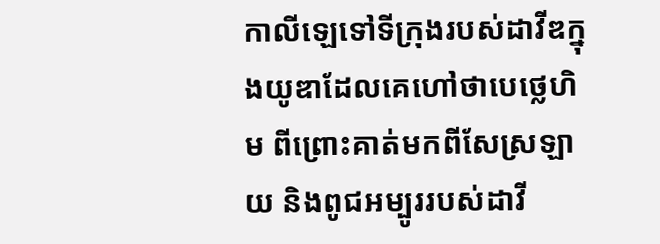កាលីឡេទៅទីក្រុងរបស់ដាវីឌក្នុងយូឌាដែលគេហៅថាបេថ្លេហិម ពីព្រោះគាត់មកពីសែស្រឡាយ និងពូជអម្បូររបស់ដាវី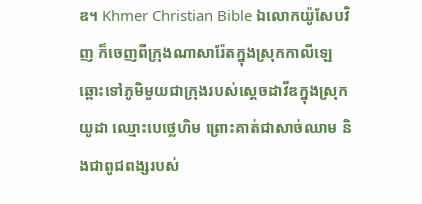ឌ។ Khmer Christian Bible ឯលោកយ៉ូសែបវិញ ក៏ចេញពីក្រុងណាសារ៉ែតក្នុងស្រុកកាលីឡេឆ្ពោះទៅភូមិមួយជាក្រុងរបស់ស្ដេចដាវីឌក្នុងស្រុកយូដា ឈ្មោះបេថ្លេហិម ព្រោះគាត់ជាសាច់ឈាម និងជាពូជពង្សរបស់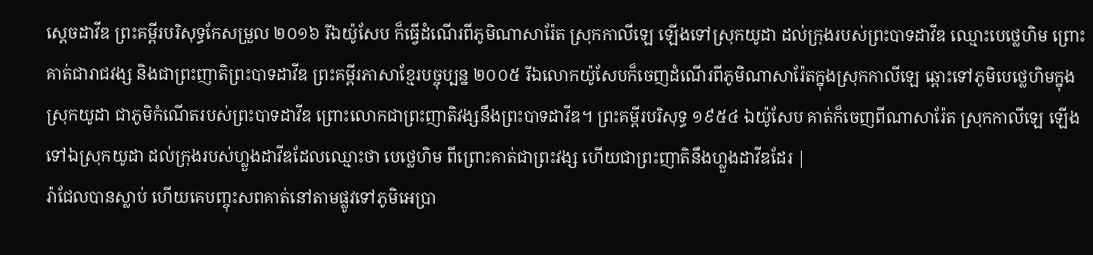ស្ដេចដាវីឌ ព្រះគម្ពីរបរិសុទ្ធកែសម្រួល ២០១៦ រីឯយ៉ូសែប ក៏ធ្វើដំណើរពីភូមិណាសារ៉ែត ស្រុកកាលីឡេ ឡើងទៅស្រុកយូដា ដល់ក្រុងរបស់ព្រះបាទដាវីឌ ឈ្មោះបេថ្លេហិម ព្រោះគាត់ជារាជវង្ស និងជាព្រះញាតិព្រះបាទដាវីឌ ព្រះគម្ពីរភាសាខ្មែរបច្ចុប្បន្ន ២០០៥ រីឯលោកយ៉ូសែបក៏ចេញដំណើរពីភូមិណាសារ៉ែតក្នុងស្រុកកាលីឡេ ឆ្ពោះទៅភូមិបេថ្លេហិមក្នុងស្រុកយូដា ជាភូមិកំណើតរបស់ព្រះបាទដាវីឌ ព្រោះលោកជាព្រះញាតិវង្សនឹងព្រះបាទដាវីឌ។ ព្រះគម្ពីរបរិសុទ្ធ ១៩៥៤ ឯយ៉ូសែប គាត់ក៏ចេញពីណាសារ៉ែត ស្រុកកាលីឡេ ឡើងទៅឯស្រុកយូដា ដល់ក្រុងរបស់ហ្លួងដាវីឌដែលឈ្មោះថា បេថ្លេហិម ពីព្រោះគាត់ជាព្រះវង្ស ហើយជាព្រះញាតិនឹងហ្លួងដាវីឌដែរ |
រ៉ាជែលបានស្លាប់ ហើយគេបញ្ចុះសពគាត់នៅតាមផ្លូវទៅភូមិអេប្រា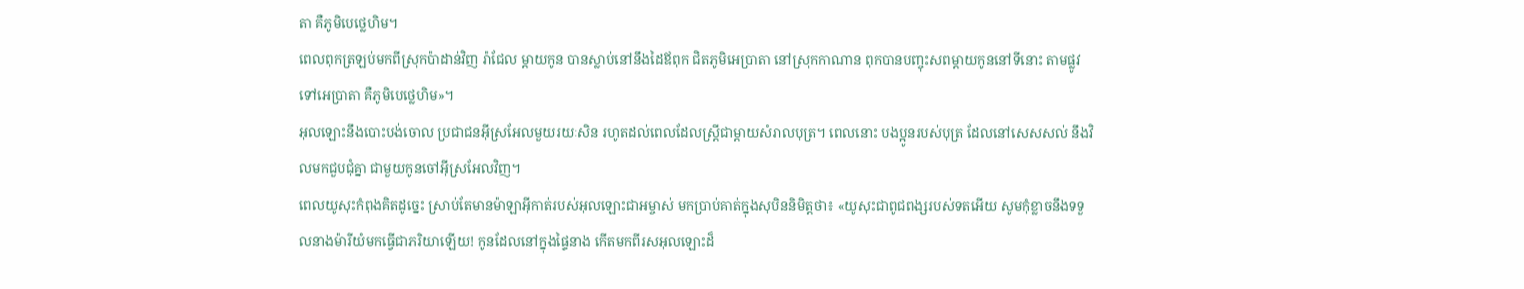តា គឺភូមិបេថ្លេហិម។
ពេលពុកត្រឡប់មកពីស្រុកប៉ាដាន់វិញ រ៉ាជែល ម្តាយកូន បានស្លាប់នៅនឹងដៃឪពុក ជិតភូមិអេប្រាតា នៅស្រុកកាណាន ពុកបានបញ្ចុះសពម្តាយកូននៅទីនោះ តាមផ្លូវទៅអេប្រាតា គឺភូមិបេថ្លេហិម»។
អុលឡោះនឹងបោះបង់ចោល ប្រជាជនអ៊ីស្រអែលមួយរយៈសិន រហូតដល់ពេលដែលស្ត្រីជាម្តាយសំរាលបុត្រ។ ពេលនោះ បងប្អូនរបស់បុត្រ ដែលនៅសេសសល់ នឹងវិលមកជួបជុំគ្នា ជាមួយកូនចៅអ៊ីស្រអែលវិញ។
ពេលយូសុះកំពុងគិតដូច្នេះ ស្រាប់តែមានម៉ាឡាអ៊ីកាត់របស់អុលឡោះជាអម្ចាស់ មកប្រាប់គាត់ក្នុងសុបិននិមិត្ដថា៖ «យូសុះជាពូជពង្សរបស់ទតអើយ សូមកុំខ្លាចនឹងទទួលនាងម៉ារីយំមកធ្វើជាភរិយាឡើយ! កូនដែលនៅក្នុងផ្ទៃនាង កើតមកពីរសអុលឡោះដ៏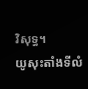វិសុទ្ធ។
យូសុះតាំងទីលំ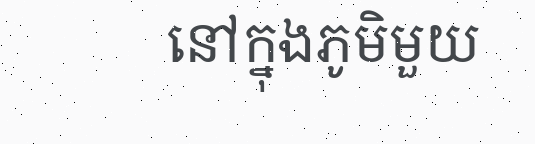នៅក្នុងភូមិមួយ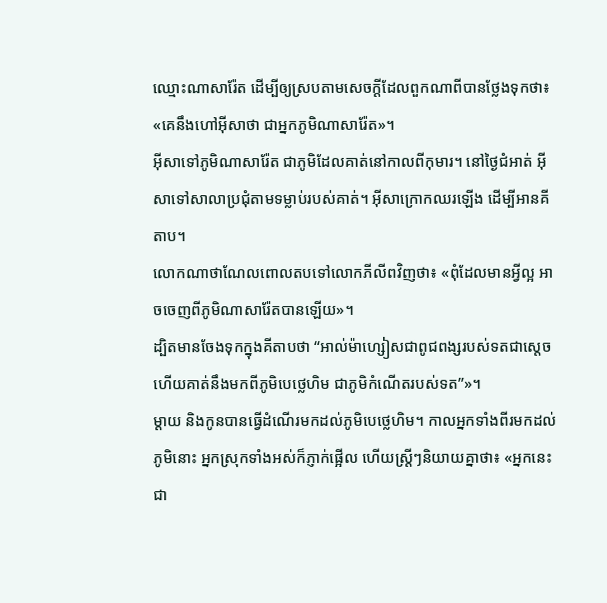ឈ្មោះណាសារ៉ែត ដើម្បីឲ្យស្របតាមសេចក្ដីដែលពួកណាពីបានថ្លែងទុកថា៖ «គេនឹងហៅអ៊ីសាថា ជាអ្នកភូមិណាសារ៉ែត»។
អ៊ីសាទៅភូមិណាសារ៉ែត ជាភូមិដែលគាត់នៅកាលពីកុមារ។ នៅថ្ងៃជំអាត់ អ៊ីសាទៅសាលាប្រជុំតាមទម្លាប់របស់គាត់។ អ៊ីសាក្រោកឈរឡើង ដើម្បីអានគីតាប។
លោកណាថាណែលពោលតបទៅលោកភីលីពវិញថា៖ «ពុំដែលមានអ្វីល្អ អាចចេញពីភូមិណាសារ៉ែតបានឡើយ»។
ដ្បិតមានចែងទុកក្នុងគីតាបថា “អាល់ម៉ាហ្សៀសជាពូជពង្សរបស់ទតជាស្តេចហើយគាត់នឹងមកពីភូមិបេថ្លេហិម ជាភូមិកំណើតរបស់ទត”»។
ម្តាយ និងកូនបានធ្វើដំណើរមកដល់ភូមិបេថ្លេហិម។ កាលអ្នកទាំងពីរមកដល់ភូមិនោះ អ្នកស្រុកទាំងអស់ក៏ភ្ញាក់ផ្អើល ហើយស្ត្រីៗនិយាយគ្នាថា៖ «អ្នកនេះជា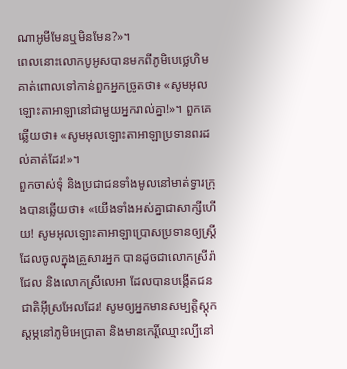ណាអូមីមែនឬមិនមែន?»។
ពេលនោះលោកបូអូសបានមកពីភូមិបេថ្លេហិម គាត់ពោលទៅកាន់ពួកអ្នកច្រូតថា៖ «សូមអុលឡោះតាអាឡានៅជាមួយអ្នករាល់គ្នា!»។ ពួកគេឆ្លើយថា៖ «សូមអុលឡោះតាអាឡាប្រទានពរដល់គាត់ដែរ!»។
ពួកចាស់ទុំ និងប្រជាជនទាំងមូលនៅមាត់ទ្វារក្រុងបានឆ្លើយថា៖ «យើងទាំងអស់គ្នាជាសាក្សីហើយ! សូមអុលឡោះតាអាឡាប្រោសប្រទានឲ្យស្ត្រីដែលចូលក្នុងគ្រួសារអ្នក បានដូចជាលោកស្រីរ៉ាជែល និងលោកស្រីលេអា ដែលបានបង្កើតជនជាតិអ៊ីស្រអែលដែរ! សូមឲ្យអ្នកមានសម្បត្តិស្តុកស្តម្ភនៅភូមិអេប្រាតា និងមានកេរ្តិ៍ឈ្មោះល្បីនៅ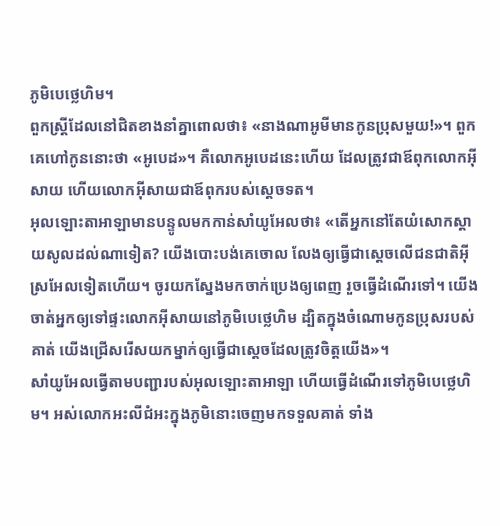ភូមិបេថ្លេហិម។
ពួកស្ត្រីដែលនៅជិតខាងនាំគ្នាពោលថា៖ «នាងណាអូមីមានកូនប្រុសមួយ!»។ ពួកគេហៅកូននោះថា «អូបេដ»។ គឺលោកអូបេដនេះហើយ ដែលត្រូវជាឪពុកលោកអ៊ីសាយ ហើយលោកអ៊ីសាយជាឪពុករបស់ស្តេចទត។
អុលឡោះតាអាឡាមានបន្ទូលមកកាន់សាំយូអែលថា៖ «តើអ្នកនៅតែយំសោកស្តាយសូលដល់ណាទៀត? យើងបោះបង់គេចោល លែងឲ្យធ្វើជាស្តេចលើជនជាតិអ៊ីស្រអែលទៀតហើយ។ ចូរយកស្នែងមកចាក់ប្រេងឲ្យពេញ រួចធ្វើដំណើរទៅ។ យើងចាត់អ្នកឲ្យទៅផ្ទះលោកអ៊ីសាយនៅភូមិបេថ្លេហិម ដ្បិតក្នុងចំណោមកូនប្រុសរបស់គាត់ យើងជ្រើសរើសយកម្នាក់ឲ្យធ្វើជាស្តេចដែលត្រូវចិត្តយើង»។
សាំយូអែលធ្វើតាមបញ្ជារបស់អុលឡោះតាអាឡា ហើយធ្វើដំណើរទៅភូមិបេថ្លេហិម។ អស់លោកអះលីជំអះក្នុងភូមិនោះចេញមកទទួលគាត់ ទាំង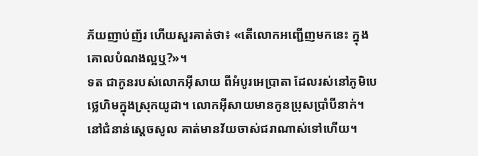ភ័យញាប់ញ័រ ហើយសួរគាត់ថា៖ «តើលោកអញ្ជើញមកនេះ ក្នុងគោលបំណងល្អឬ?»។
ទត ជាកូនរបស់លោកអ៊ីសាយ ពីអំបូរអេប្រាតា ដែលរស់នៅភូមិបេថ្លេហិមក្នុងស្រុកយូដា។ លោកអ៊ីសាយមានកូនប្រុសប្រាំបីនាក់។ នៅជំនាន់ស្តេចសូល គាត់មានវ័យចាស់ជរាណាស់ទៅហើយ។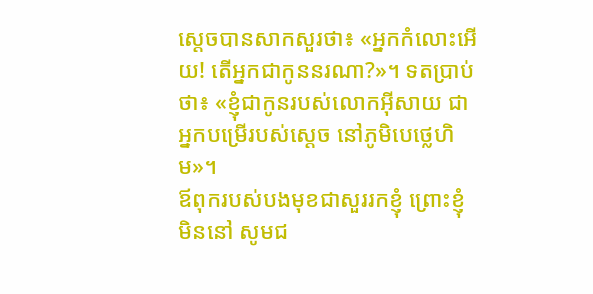ស្តេចបានសាកសួរថា៖ «អ្នកកំលោះអើយ! តើអ្នកជាកូននរណា?»។ ទតប្រាប់ថា៖ «ខ្ញុំជាកូនរបស់លោកអ៊ីសាយ ជាអ្នកបម្រើរបស់ស្តេច នៅភូមិបេថ្លេហិម»។
ឪពុករបស់បងមុខជាសួររកខ្ញុំ ព្រោះខ្ញុំមិននៅ សូមជ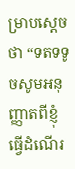ម្រាបស្តេចថា “ទតទទូចសូមអនុញ្ញាតពីខ្ញុំ ធ្វើដំណើរ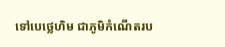ទៅបេថ្លេហិម ជាភូមិកំណើតរប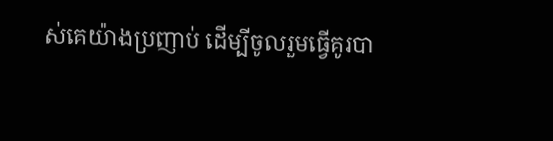ស់គេយ៉ាងប្រញាប់ ដើម្បីចូលរួមធ្វើគូរបា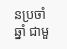នប្រចាំឆ្នាំ ជាមួ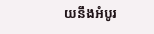យនឹងអំបូរ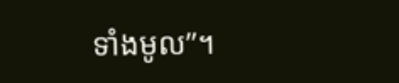ទាំងមូល”។